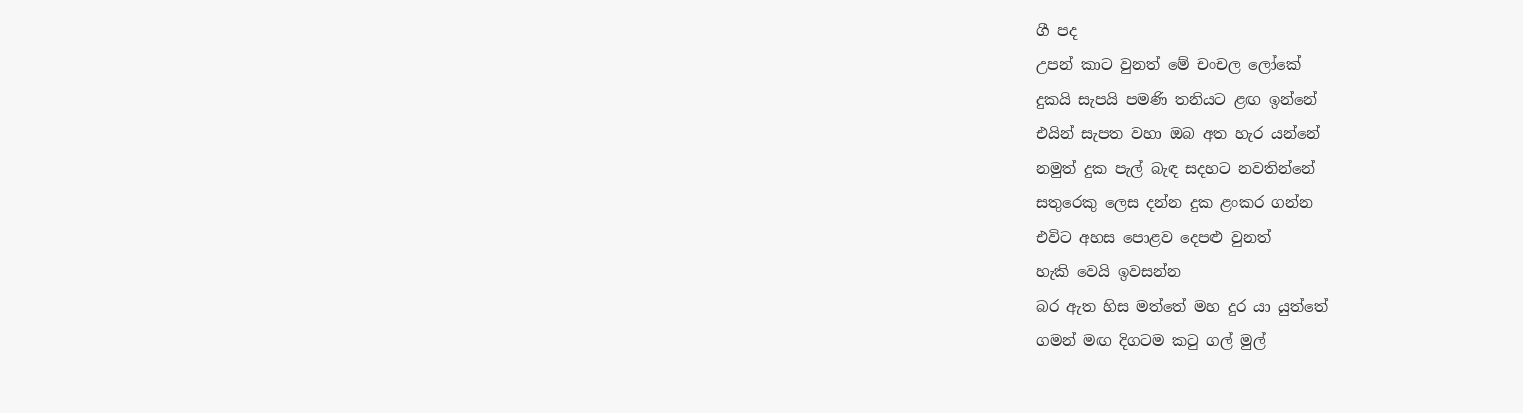ගී පද
උපන් කාට වුනත් මේ චංචල ලෝකේ
දුකයි සැපයි පමණි තනියට ළඟ ඉන්නේ
එයින් සැපත වහා ඔබ අත හැර යන්නේ
නමුත් දුක පැල් බැඳ සදහට නවතින්නේ
සතුරෙකු ලෙස දන්න දුක ළංකර ගන්න
එවිට අහස පොළව දෙපළු වුනත්
හැකි වෙයි ඉවසන්න
බර ඇත හිස මත්තේ මහ දුර යා යුත්තේ
ගමන් මඟ දිගටම කටු ගල් මුල්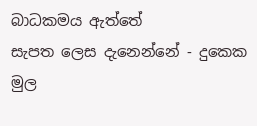බාධකමය ඇත්තේ
සැපත ලෙස දැනෙන්නේ - දුකෙක මුල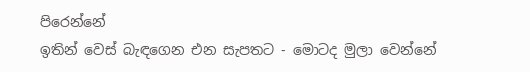පිරෙන්නේ
ඉතින් වෙස් බැඳගෙන එන සැපතට - මොටද මුලා වෙන්නේ